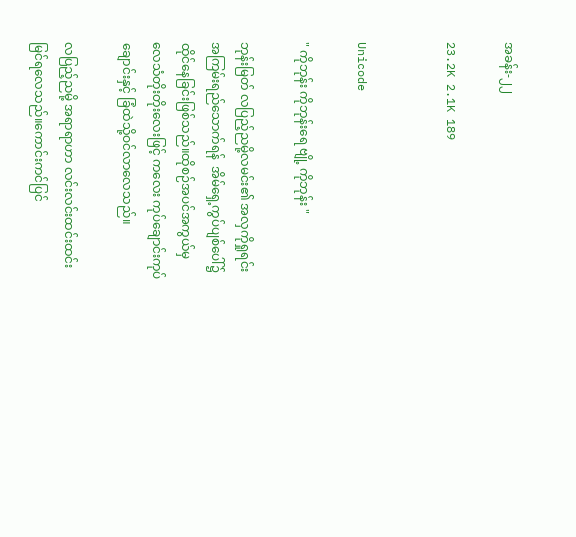အခန်း-၂၂

23.2K 2.1K 189


Unicode

" ကိုဘုန်း ကိုဘုန်းရေ ဗျို့ ကိုဘုန်း "

ဘုန်းမြတ် လပြည့်ညမို့လမင်း၏ အလှကိုရှုရင်း အကြမ်းရည်သောက်ရန်  အိမ်ရှေ့ကွပ်ပျစ်ပေါ်၌ထိုင်နေခြင်းဖြစ်သည်။ထိုစဉ်အပင်အကွယ်မှ လေသံတိုးတိုးလေးဖြင့် ကလေး ကုပ်ချောင်းကုပ်ချောင်းနှင့် ခြံထဲသို့ဝင်လာလေသည်။

လပြည့်ညမို့ အရာရာဟာ လင်းလင်းထင်းထင်းမြင်ရလေသည်။ကောင်းကင်ပြင်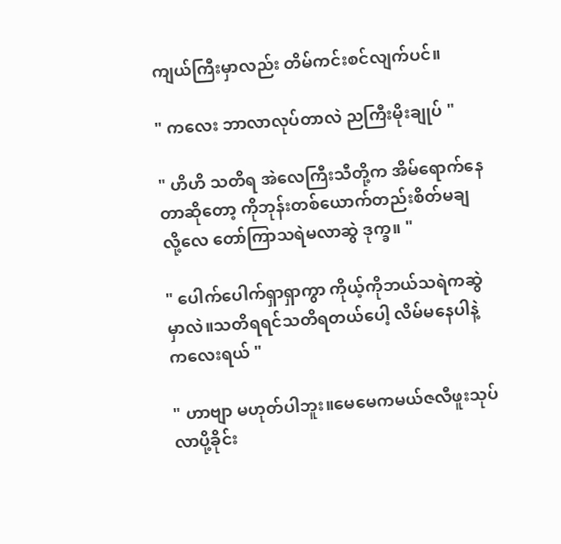ကျယ်ကြီးမှာလည်း တိမ်ကင်းစင်လျက်ပင်။

" ကလေး ဘာလာလုပ်တာလဲ ညကြီးမိုးချုပ် "

" ဟိဟိ သတိရ အဲလေကြီးသီတို့က အိမ်ရောက်နေတာဆိုတော့ ကိုဘုန်းတစ်ယောက်တည်းစိတ်မချလို့လေ တော်ကြာသရဲမလာဆွဲ ဒုက္ခ။ "

" ပေါက်ပေါက်ရှာရှာကွာ ကိုယ့်ကိုဘယ်သရဲကဆွဲမှာလဲ။သတိရရင်သတိရတယ်ပေါ့ လိမ်မနေပါနဲ့ကလေးရယ် "

" ဟာဗျာ မဟုတ်ပါဘူး။မေမေကမယ်ဇလီဖူးသုပ် လာပို့ခိုင်း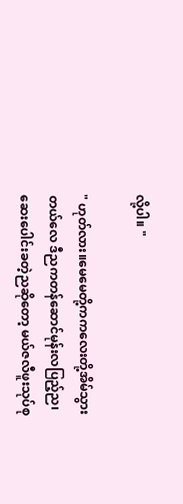လို့ပါ။ "

" ဟုတ်လား။မေမေတို့ကကလေးတို့အိမ်သွားတယ်လေ ဒီညကတန်ဆောင်မုန်းလပြည့်ည၊ဆေးပေါင်းခတဲ့ညဆိုတော့ မယ်ဇလီဖူးသုပ်စု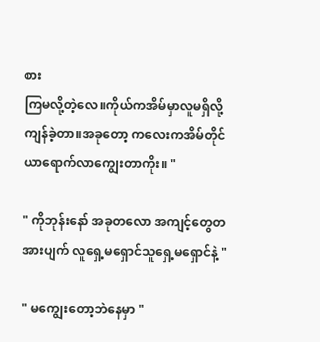စား
ကြမလို့တဲ့လေ။ကိုယ်ကအိမ်မှာလူမရှိလို့ကျန်ခဲ့တာ။အခုတော့ ကလေးကအိမ်တိုင်ယာရောက်လာကျွေးတာကိုး။ "

" ကိုဘုန်းနော် အခုတလော အကျင့်တွေတအားပျက် လူရှေ့မရှောင်သူရှေ့မရှောင်နဲ့ "

" မကျွေးတော့ဘဲနေမှာ "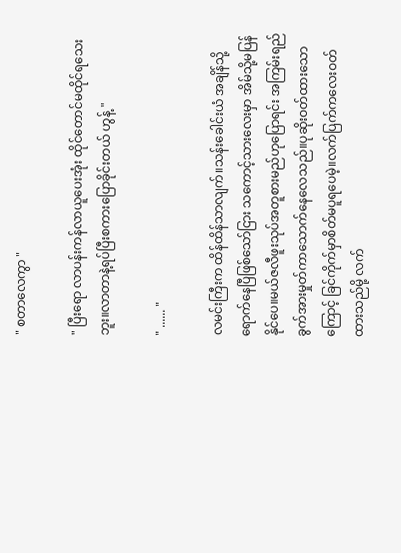" စတာလေကွာ "

" ပြီးရော လာပန်းကန်လာယူပေးအုံး ထိုင်တောင်မထိုင်ရသေးဘူး။လာတာနဲ့ရပ်ပြီးစကားပြောခိုင်းတယ် ဟွန့် "

" ...... "

လမင်းကြီးက ထိန်ထိန်သာလျက်။သန်းခေါင်းယံ အချိန်သို့ရောက်နေပြီဖြစ်သော်ငြား သကောင့်သားလေးမှာ အိမ်သို့မပြန်နိုင်ပေ။မယ်ဇလီဖူးသုပ်အတူစားမည်ဟုပြောရင်း အကြမ်းရည်ခွက်အားမှုတ်ကာသောက်နေလေသည်။ပုဆိုးဝတ်ထားသောကြောင့် ခြင်ကိုက်မှာစိတ်မပူ‌ရပေမဲ့။လက်ပြက်ကလေးဝတ်ထားသည်မို့ လက်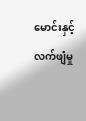မောင်းနှင့်လက်ဖျံမှု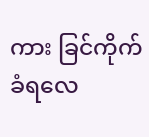ကား ခြင်ကိုက်ခံရလေ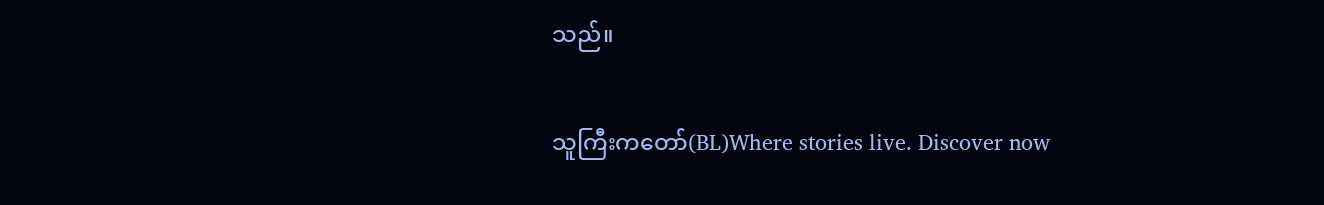သည်။

သူကြီးကတော်(BL)Where stories live. Discover now